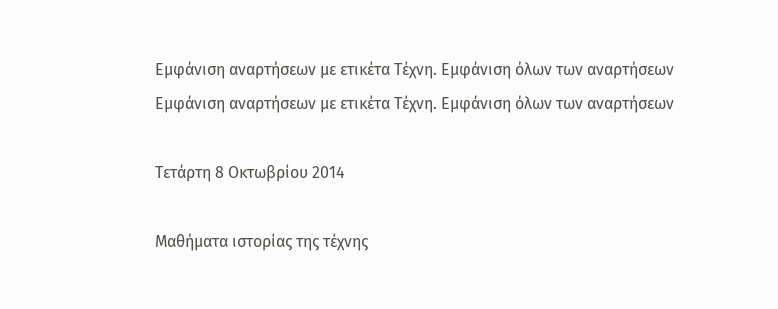Εμφάνιση αναρτήσεων με ετικέτα Τέχνη. Εμφάνιση όλων των αναρτήσεων
Εμφάνιση αναρτήσεων με ετικέτα Τέχνη. Εμφάνιση όλων των αναρτήσεων

Τετάρτη 8 Οκτωβρίου 2014

Μαθήματα ιστορίας της τέχνης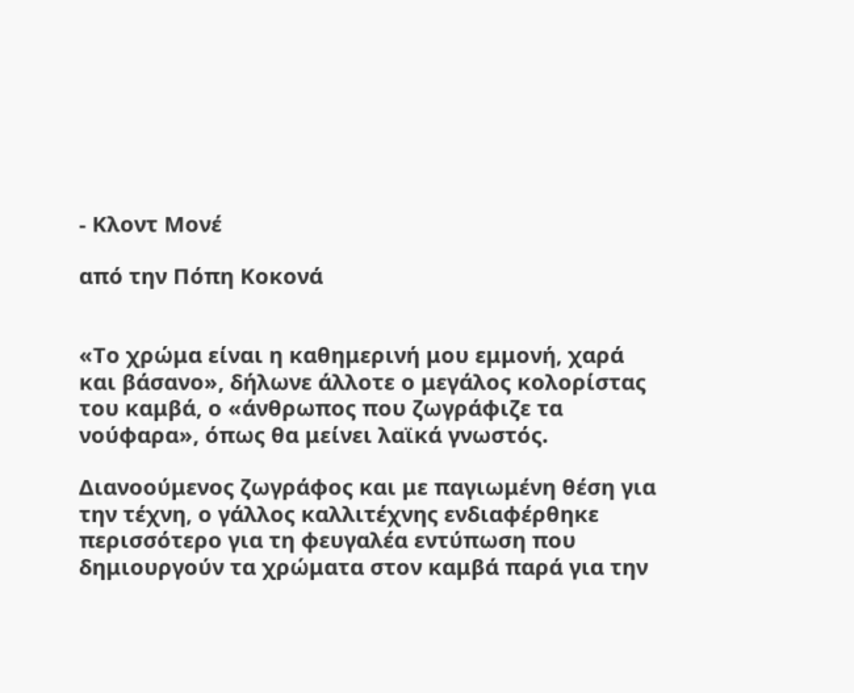- Κλοντ Μονέ

από την Πόπη Κοκονά


«Το χρώμα είναι η καθημερινή μου εμμονή, χαρά και βάσανο», δήλωνε άλλοτε ο μεγάλος κολορίστας του καμβά, ο «άνθρωπος που ζωγράφιζε τα νούφαρα», όπως θα μείνει λαϊκά γνωστός.

Διανοούμενος ζωγράφος και με παγιωμένη θέση για την τέχνη, ο γάλλος καλλιτέχνης ενδιαφέρθηκε περισσότερο για τη φευγαλέα εντύπωση που δημιουργούν τα χρώματα στον καμβά παρά για την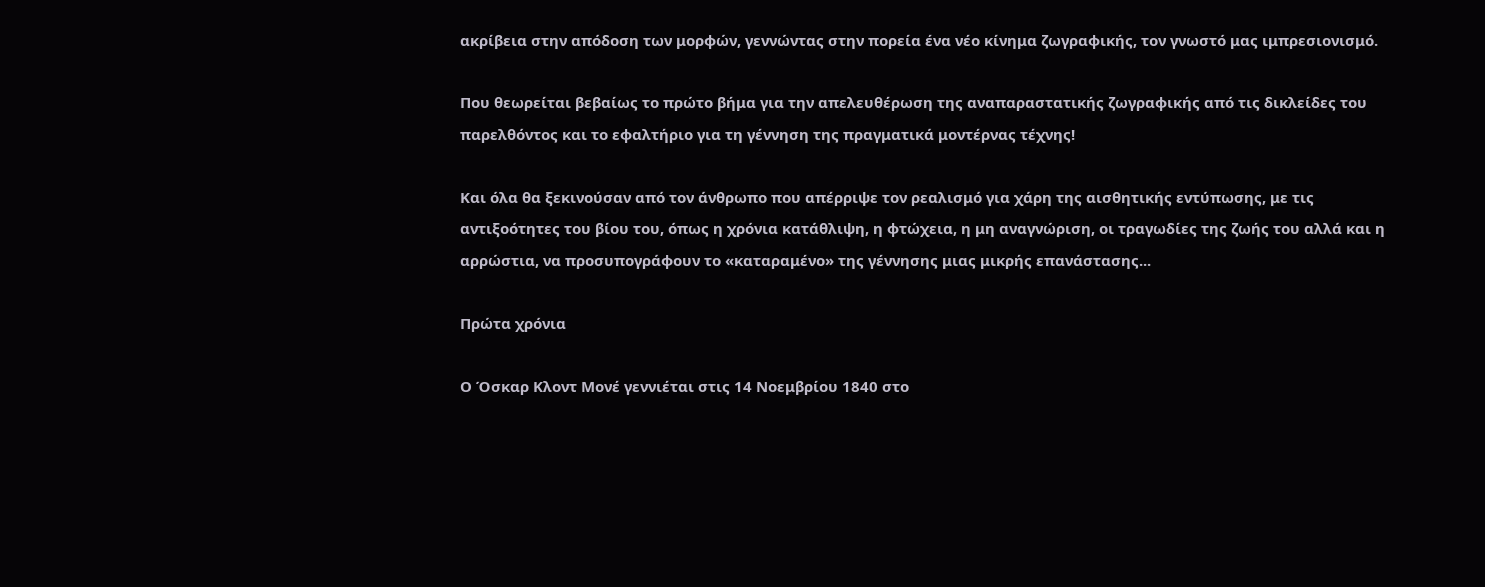ακρίβεια στην απόδοση των μορφών, γεννώντας στην πορεία ένα νέο κίνημα ζωγραφικής, τον γνωστό μας ιμπρεσιονισμό.

Που θεωρείται βεβαίως το πρώτο βήμα για την απελευθέρωση της αναπαραστατικής ζωγραφικής από τις δικλείδες του παρελθόντος και το εφαλτήριο για τη γέννηση της πραγματικά μοντέρνας τέχνης!

Και όλα θα ξεκινούσαν από τον άνθρωπο που απέρριψε τον ρεαλισμό για χάρη της αισθητικής εντύπωσης, με τις αντιξοότητες του βίου του, όπως η χρόνια κατάθλιψη, η φτώχεια, η μη αναγνώριση, οι τραγωδίες της ζωής του αλλά και η αρρώστια, να προσυπογράφουν το «καταραμένο» της γέννησης μιας μικρής επανάστασης...

Πρώτα χρόνια

Ο Όσκαρ Κλοντ Μονέ γεννιέται στις 14 Νοεμβρίου 1840 στο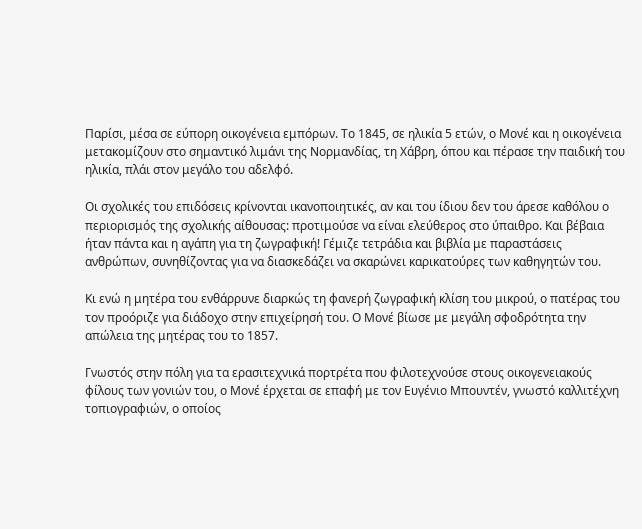Παρίσι, μέσα σε εύπορη οικογένεια εμπόρων. Το 1845, σε ηλικία 5 ετών, ο Μονέ και η οικογένεια μετακομίζουν στο σημαντικό λιμάνι της Νορμανδίας, τη Χάβρη, όπου και πέρασε την παιδική του ηλικία, πλάι στον μεγάλο του αδελφό.

Οι σχολικές του επιδόσεις κρίνονται ικανοποιητικές, αν και του ίδιου δεν του άρεσε καθόλου ο περιορισμός της σχολικής αίθουσας: προτιμούσε να είναι ελεύθερος στο ύπαιθρο. Και βέβαια ήταν πάντα και η αγάπη για τη ζωγραφική! Γέμιζε τετράδια και βιβλία με παραστάσεις ανθρώπων, συνηθίζοντας για να διασκεδάζει να σκαρώνει καρικατούρες των καθηγητών του.

Κι ενώ η μητέρα του ενθάρρυνε διαρκώς τη φανερή ζωγραφική κλίση του μικρού, ο πατέρας του τον προόριζε για διάδοχο στην επιχείρησή του. Ο Μονέ βίωσε με μεγάλη σφοδρότητα την απώλεια της μητέρας του το 1857.

Γνωστός στην πόλη για τα ερασιτεχνικά πορτρέτα που φιλοτεχνούσε στους οικογενειακούς φίλους των γονιών του, ο Μονέ έρχεται σε επαφή με τον Ευγένιο Μπουντέν, γνωστό καλλιτέχνη τοπιογραφιών, ο οποίος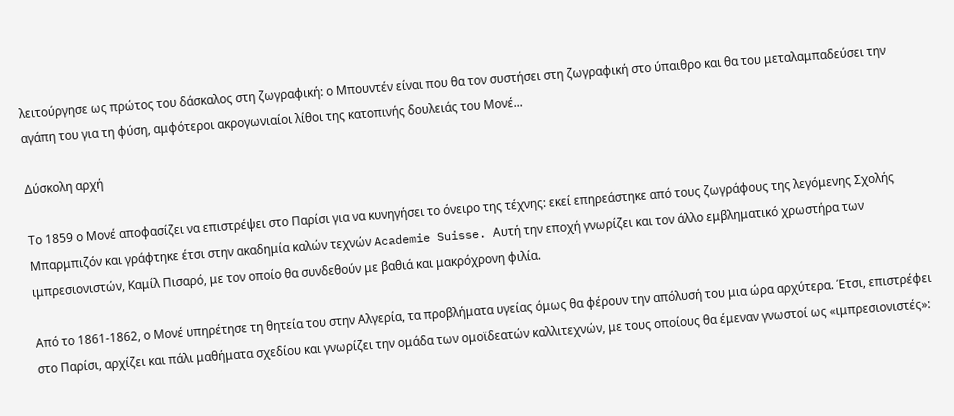λειτούργησε ως πρώτος του δάσκαλος στη ζωγραφική: ο Μπουντέν είναι που θα τον συστήσει στη ζωγραφική στο ύπαιθρο και θα του μεταλαμπαδεύσει την αγάπη του για τη φύση, αμφότεροι ακρογωνιαίοι λίθοι της κατοπινής δουλειάς του Μονέ...

Δύσκολη αρχή

Το 1859 ο Μονέ αποφασίζει να επιστρέψει στο Παρίσι για να κυνηγήσει το όνειρο της τέχνης: εκεί επηρεάστηκε από τους ζωγράφους της λεγόμενης Σχολής Μπαρμπιζόν και γράφτηκε έτσι στην ακαδημία καλών τεχνών Academie Suisse. Αυτή την εποχή γνωρίζει και τον άλλο εμβληματικό χρωστήρα των ιμπρεσιονιστών, Καμίλ Πισαρό, με τον οποίο θα συνδεθούν με βαθιά και μακρόχρονη φιλία.

Από το 1861-1862, ο Μονέ υπηρέτησε τη θητεία του στην Αλγερία, τα προβλήματα υγείας όμως θα φέρουν την απόλυσή του μια ώρα αρχύτερα. Έτσι, επιστρέφει στο Παρίσι, αρχίζει και πάλι μαθήματα σχεδίου και γνωρίζει την ομάδα των ομοϊδεατών καλλιτεχνών, με τους οποίους θα έμεναν γνωστοί ως «ιμπρεσιονιστές»: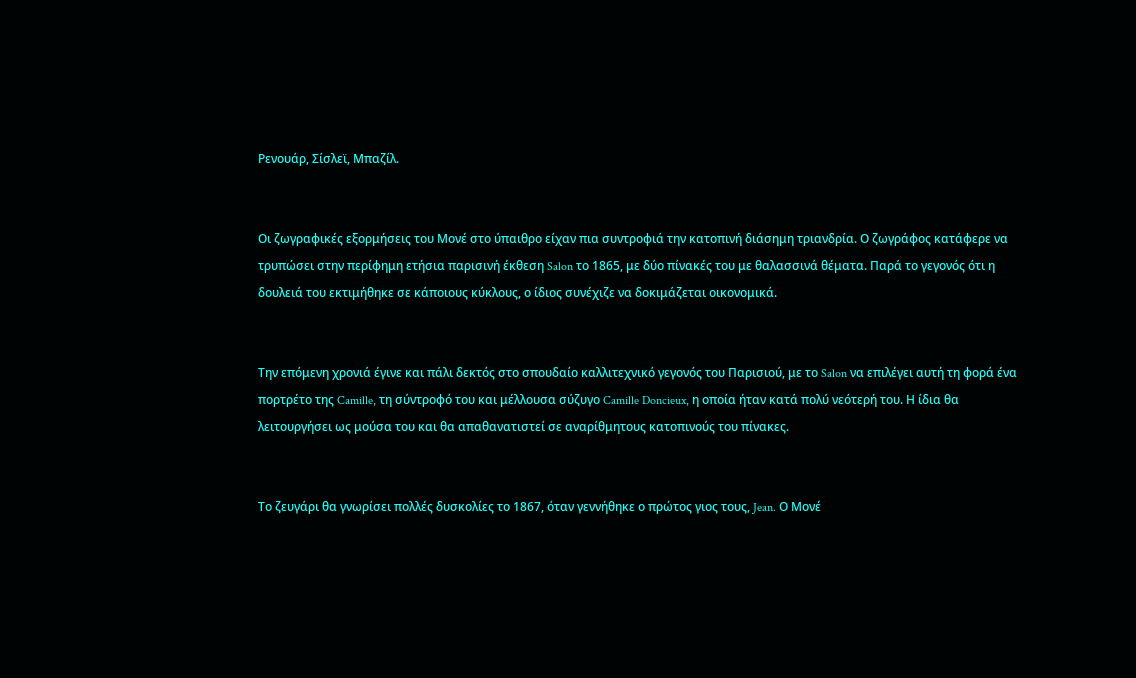Ρενουάρ, Σίσλεϊ, Μπαζίλ.


Οι ζωγραφικές εξορμήσεις του Μονέ στο ύπαιθρο είχαν πια συντροφιά την κατοπινή διάσημη τριανδρία. Ο ζωγράφος κατάφερε να τρυπώσει στην περίφημη ετήσια παρισινή έκθεση Salon το 1865, με δύο πίνακές του με θαλασσινά θέματα. Παρά το γεγονός ότι η δουλειά του εκτιμήθηκε σε κάποιους κύκλους, ο ίδιος συνέχιζε να δοκιμάζεται οικονομικά.


Την επόμενη χρονιά έγινε και πάλι δεκτός στο σπουδαίο καλλιτεχνικό γεγονός του Παρισιού, με το Salon να επιλέγει αυτή τη φορά ένα πορτρέτο της Camille, τη σύντροφό του και μέλλουσα σύζυγο Camille Doncieux, η οποία ήταν κατά πολύ νεότερή του. Η ίδια θα λειτουργήσει ως μούσα του και θα απαθανατιστεί σε αναρίθμητους κατοπινούς του πίνακες.


Το ζευγάρι θα γνωρίσει πολλές δυσκολίες το 1867, όταν γεννήθηκε ο πρώτος γιος τους, Jean. Ο Μονέ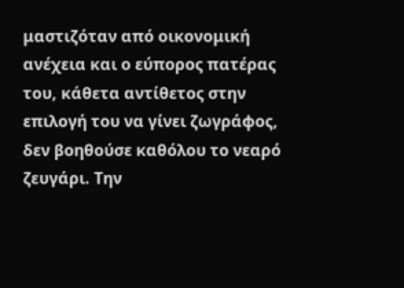μαστιζόταν από οικονομική ανέχεια και ο εύπορος πατέρας του, κάθετα αντίθετος στην επιλογή του να γίνει ζωγράφος, δεν βοηθούσε καθόλου το νεαρό ζευγάρι. Την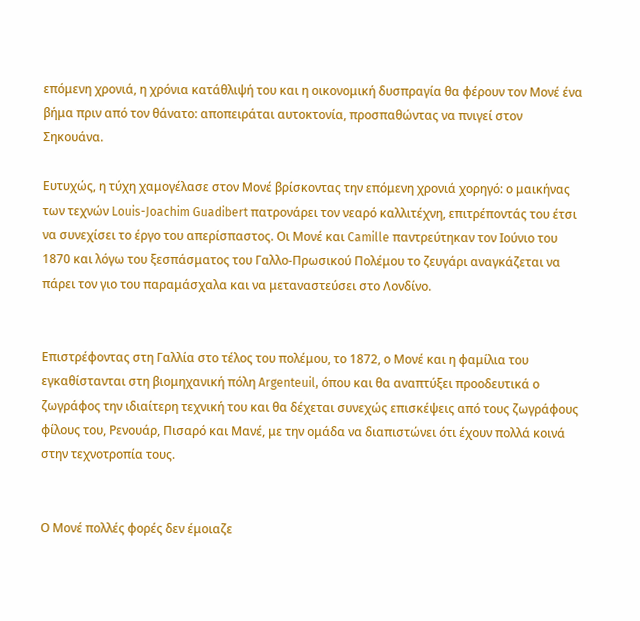επόμενη χρονιά, η χρόνια κατάθλιψή του και η οικονομική δυσπραγία θα φέρουν τον Μονέ ένα βήμα πριν από τον θάνατο: αποπειράται αυτοκτονία, προσπαθώντας να πνιγεί στον Σηκουάνα.

Ευτυχώς, η τύχη χαμογέλασε στον Μονέ βρίσκοντας την επόμενη χρονιά χορηγό: ο μαικήνας των τεχνών Louis-Joachim Guadibert πατρονάρει τον νεαρό καλλιτέχνη, επιτρέποντάς του έτσι να συνεχίσει το έργο του απερίσπαστος. Οι Μονέ και Camille παντρεύτηκαν τον Ιούνιο του 1870 και λόγω του ξεσπάσματος του Γαλλο-Πρωσικού Πολέμου το ζευγάρι αναγκάζεται να πάρει τον γιο του παραμάσχαλα και να μεταναστεύσει στο Λονδίνο.


Επιστρέφοντας στη Γαλλία στο τέλος του πολέμου, το 1872, ο Μονέ και η φαμίλια του εγκαθίστανται στη βιομηχανική πόλη Argenteuil, όπου και θα αναπτύξει προοδευτικά ο ζωγράφος την ιδιαίτερη τεχνική του και θα δέχεται συνεχώς επισκέψεις από τους ζωγράφους φίλους του, Ρενουάρ, Πισαρό και Μανέ, με την ομάδα να διαπιστώνει ότι έχουν πολλά κοινά στην τεχνοτροπία τους.


Ο Μονέ πολλές φορές δεν έμοιαζε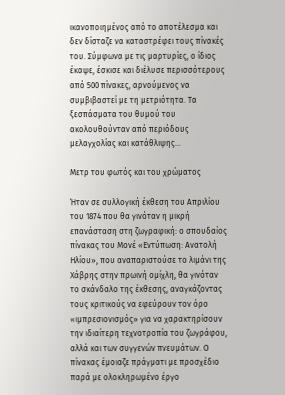ικανοποιημένος από το αποτέλεσμα και δεν δίσταζε να καταστρέφει τους πίνακές του. Σύμφωνα με τις μαρτυρίες, ο ίδιος έκαψε, έσκισε και διέλυσε περισσότερους από 500 πίνακες, αρνούμενος να συμβιβαστεί με τη μετριότητα. Τα ξεσπάσματα του θυμού του ακολουθούνταν από περιόδους μελαγχολίας και κατάθλιψης...

Μετρ του φωτός και του χρώματος

Ήταν σε συλλογική έκθεση του Απριλίου του 1874 που θα γινόταν η μικρή επανάσταση στη ζωγραφική: ο σπουδαίος πίνακας του Μονέ «Εντύπωση: Ανατολή Ηλίου», που αναπαριστούσε το λιμάνι της Χάβρης στην πρωινή ομίχλη, θα γινόταν το σκάνδαλο της έκθεσης, αναγκάζοντας τους κριτικούς να εφεύρουν τον όρο «ιμπρεσιονισμός» για να χαρακτηρίσουν την ιδιαίτερη τεχνοτροπία του ζωγράφου, αλλά και των συγγενών πνευμάτων. Ο πίνακας έμοιαζε πράγματι με προσχέδιο παρά με ολοκληρωμένο έργο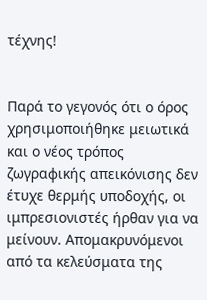τέχνης!


Παρά το γεγονός ότι ο όρος χρησιμοποιήθηκε μειωτικά και ο νέος τρόπος ζωγραφικής απεικόνισης δεν έτυχε θερμής υποδοχής, οι ιμπρεσιονιστές ήρθαν για να μείνουν. Απομακρυνόμενοι από τα κελεύσματα της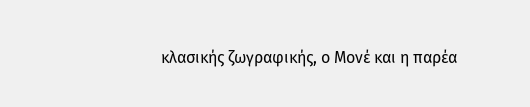κλασικής ζωγραφικής, ο Μονέ και η παρέα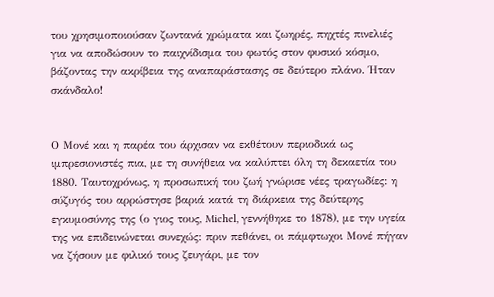του χρησιμοποιούσαν ζωντανά χρώματα και ζωηρές, πηχτές πινελιές για να αποδώσουν το παιχνίδισμα του φωτός στον φυσικό κόσμο, βάζοντας την ακρίβεια της αναπαράστασης σε δεύτερο πλάνο. Ήταν σκάνδαλο!


Ο Μονέ και η παρέα του άρχισαν να εκθέτουν περιοδικά ως ιμπρεσιονιστές πια, με τη συνήθεια να καλύπτει όλη τη δεκαετία του 1880. Ταυτοχρόνως, η προσωπική του ζωή γνώρισε νέες τραγωδίες: η σύζυγός του αρρώστησε βαριά κατά τη διάρκεια της δεύτερης εγκυμοσύνης της (ο γιος τους, Michel, γεννήθηκε το 1878), με την υγεία της να επιδεινώνεται συνεχώς: πριν πεθάνει, οι πάμφτωχοι Μονέ πήγαν να ζήσουν με φιλικό τους ζευγάρι, με τον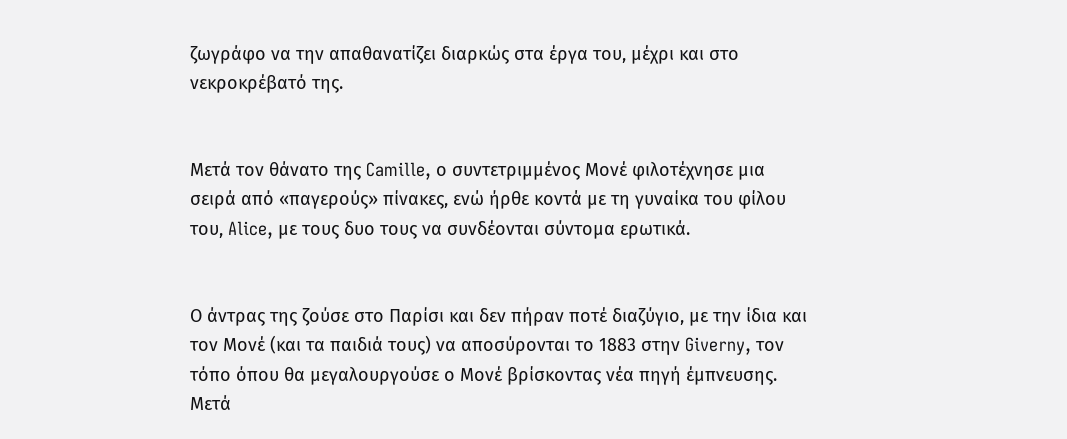ζωγράφο να την απαθανατίζει διαρκώς στα έργα του, μέχρι και στο νεκροκρέβατό της.


Μετά τον θάνατο της Camille, ο συντετριμμένος Μονέ φιλοτέχνησε μια σειρά από «παγερούς» πίνακες, ενώ ήρθε κοντά με τη γυναίκα του φίλου του, Alice, με τους δυο τους να συνδέονται σύντομα ερωτικά.


Ο άντρας της ζούσε στο Παρίσι και δεν πήραν ποτέ διαζύγιο, με την ίδια και τον Μονέ (και τα παιδιά τους) να αποσύρονται το 1883 στην Giverny, τον τόπο όπου θα μεγαλουργούσε ο Μονέ βρίσκοντας νέα πηγή έμπνευσης. Μετά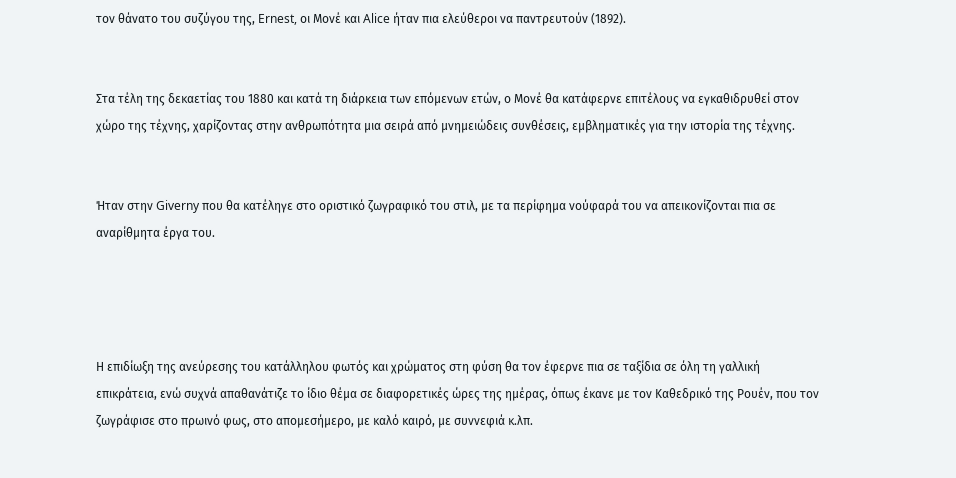τον θάνατο του συζύγου της, Ernest, οι Μονέ και Alice ήταν πια ελεύθεροι να παντρευτούν (1892).


Στα τέλη της δεκαετίας του 1880 και κατά τη διάρκεια των επόμενων ετών, ο Μονέ θα κατάφερνε επιτέλους να εγκαθιδρυθεί στον χώρο της τέχνης, χαρίζοντας στην ανθρωπότητα μια σειρά από μνημειώδεις συνθέσεις, εμβληματικές για την ιστορία της τέχνης.


Ήταν στην Giverny που θα κατέληγε στο οριστικό ζωγραφικό του στιλ, με τα περίφημα νούφαρά του να απεικονίζονται πια σε αναρίθμητα έργα του.




Η επιδίωξη της ανεύρεσης του κατάλληλου φωτός και χρώματος στη φύση θα τον έφερνε πια σε ταξίδια σε όλη τη γαλλική επικράτεια, ενώ συχνά απαθανάτιζε το ίδιο θέμα σε διαφορετικές ώρες της ημέρας, όπως έκανε με τον Καθεδρικό της Ρουέν, που τον ζωγράφισε στο πρωινό φως, στο απομεσήμερο, με καλό καιρό, με συννεφιά κ.λπ.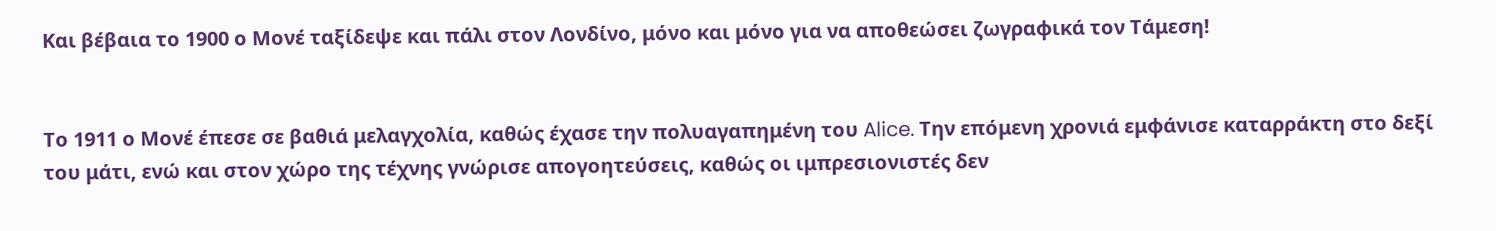Και βέβαια το 1900 ο Μονέ ταξίδεψε και πάλι στον Λονδίνο, μόνο και μόνο για να αποθεώσει ζωγραφικά τον Τάμεση!


Το 1911 ο Μονέ έπεσε σε βαθιά μελαγχολία, καθώς έχασε την πολυαγαπημένη του Alice. Την επόμενη χρονιά εμφάνισε καταρράκτη στο δεξί του μάτι, ενώ και στον χώρο της τέχνης γνώρισε απογοητεύσεις, καθώς οι ιμπρεσιονιστές δεν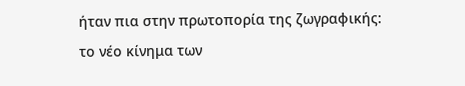ήταν πια στην πρωτοπορία της ζωγραφικής: το νέο κίνημα των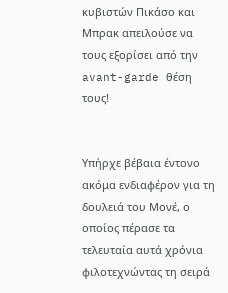κυβιστών Πικάσο και Μπρακ απειλούσε να τους εξορίσει από την avant-garde θέση τους!


Υπήρχε βέβαια έντονο ακόμα ενδιαφέρον για τη δουλειά του Μονέ, ο οποίος πέρασε τα τελευταία αυτά χρόνια φιλοτεχνώντας τη σειρά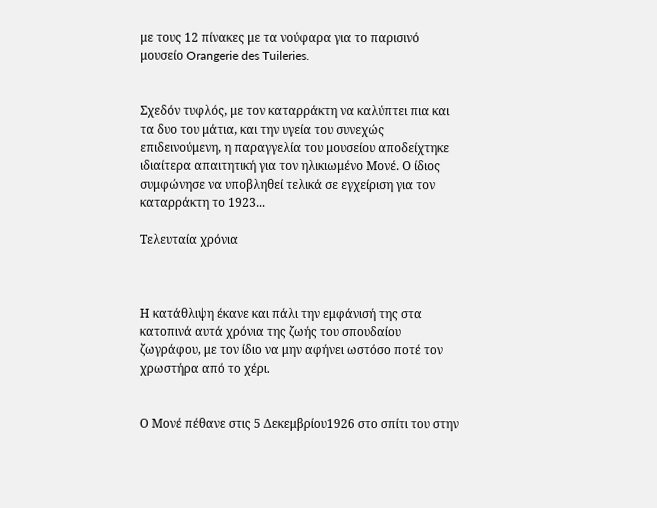με τους 12 πίνακες με τα νούφαρα για το παρισινό μουσείο Orangerie des Tuileries.


Σχεδόν τυφλός, με τον καταρράκτη να καλύπτει πια και τα δυο του μάτια, και την υγεία του συνεχώς επιδεινούμενη, η παραγγελία του μουσείου αποδείχτηκε ιδιαίτερα απαιτητική για τον ηλικιωμένο Μονέ. Ο ίδιος συμφώνησε να υποβληθεί τελικά σε εγχείριση για τον καταρράκτη το 1923...

Τελευταία χρόνια



Η κατάθλιψη έκανε και πάλι την εμφάνισή της στα κατοπινά αυτά χρόνια της ζωής του σπουδαίου ζωγράφου, με τον ίδιο να μην αφήνει ωστόσο ποτέ τον χρωστήρα από το χέρι.


Ο Μονέ πέθανε στις 5 Δεκεμβρίου1926 στο σπίτι του στην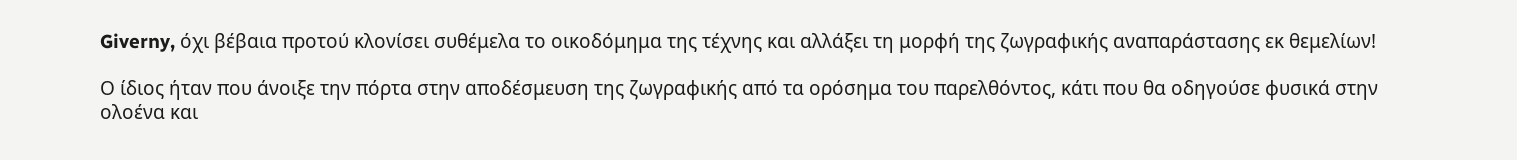Giverny, όχι βέβαια προτού κλονίσει συθέμελα το οικοδόμημα της τέχνης και αλλάξει τη μορφή της ζωγραφικής αναπαράστασης εκ θεμελίων!

Ο ίδιος ήταν που άνοιξε την πόρτα στην αποδέσμευση της ζωγραφικής από τα ορόσημα του παρελθόντος, κάτι που θα οδηγούσε φυσικά στην ολοένα και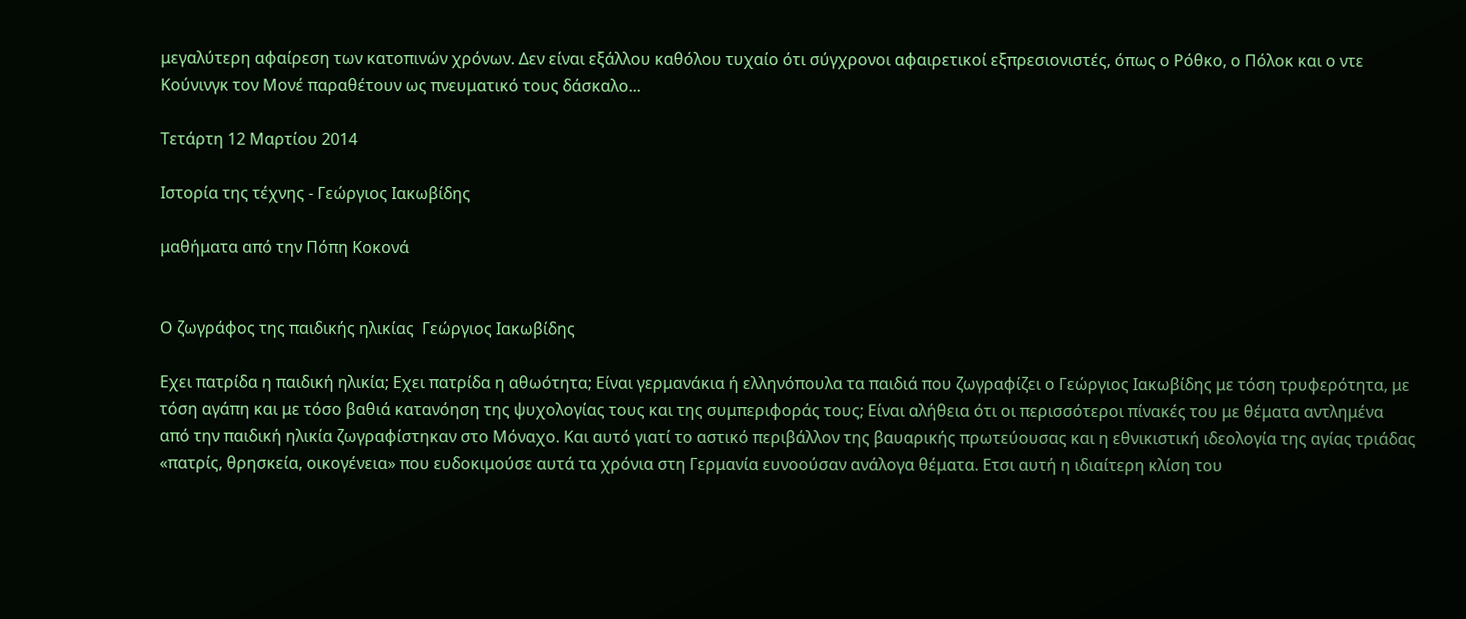μεγαλύτερη αφαίρεση των κατοπινών χρόνων. Δεν είναι εξάλλου καθόλου τυχαίο ότι σύγχρονοι αφαιρετικοί εξπρεσιονιστές, όπως ο Ρόθκο, ο Πόλοκ και ο ντε Κούνινγκ τον Μονέ παραθέτουν ως πνευματικό τους δάσκαλο...

Τετάρτη 12 Μαρτίου 2014

Ιστορία της τέχνης - Γεώργιος Ιακωβίδης

μαθήματα από την Πόπη Κοκονά


Ο ζωγράφος της παιδικής ηλικίας  Γεώργιος Ιακωβίδης

Εχει πατρίδα η παιδική ηλικία; Εχει πατρίδα η αθωότητα; Είναι γερμανάκια ή ελληνόπουλα τα παιδιά που ζωγραφίζει ο Γεώργιος Ιακωβίδης με τόση τρυφερότητα, με τόση αγάπη και με τόσο βαθιά κατανόηση της ψυχολογίας τους και της συμπεριφοράς τους; Είναι αλήθεια ότι οι περισσότεροι πίνακές του με θέματα αντλημένα από την παιδική ηλικία ζωγραφίστηκαν στο Μόναχο. Και αυτό γιατί το αστικό περιβάλλον της βαυαρικής πρωτεύουσας και η εθνικιστική ιδεολογία της αγίας τριάδας «πατρίς, θρησκεία, οικογένεια» που ευδοκιμούσε αυτά τα χρόνια στη Γερμανία ευνοούσαν ανάλογα θέματα. Ετσι αυτή η ιδιαίτερη κλίση του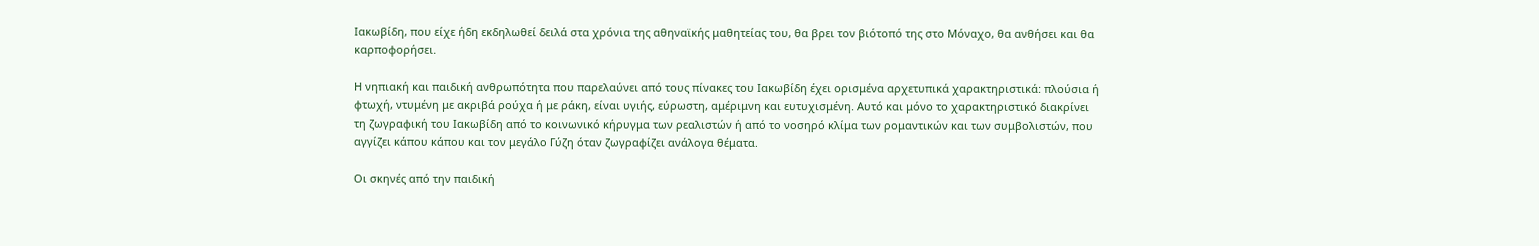Ιακωβίδη, που είχε ήδη εκδηλωθεί δειλά στα χρόνια της αθηναϊκής μαθητείας του, θα βρει τον βιότοπό της στο Μόναχο, θα ανθήσει και θα καρποφορήσει.

H νηπιακή και παιδική ανθρωπότητα που παρελαύνει από τους πίνακες του Ιακωβίδη έχει ορισμένα αρχετυπικά χαρακτηριστικά: πλούσια ή φτωχή, ντυμένη με ακριβά ρούχα ή με ράκη, είναι υγιής, εύρωστη, αμέριμνη και ευτυχισμένη. Αυτό και μόνο το χαρακτηριστικό διακρίνει τη ζωγραφική του Ιακωβίδη από το κοινωνικό κήρυγμα των ρεαλιστών ή από το νοσηρό κλίμα των ρομαντικών και των συμβολιστών, που αγγίζει κάπου κάπου και τον μεγάλο Γύζη όταν ζωγραφίζει ανάλογα θέματα.

Οι σκηνές από την παιδική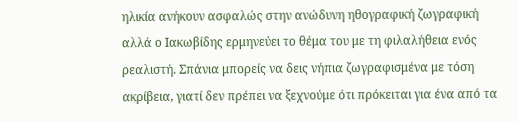ηλικία ανήκουν ασφαλώς στην ανώδυνη ηθογραφική ζωγραφική αλλά ο Ιακωβίδης ερμηνεύει το θέμα του με τη φιλαλήθεια ενός ρεαλιστή. Σπάνια μπορείς να δεις νήπια ζωγραφισμένα με τόση ακρίβεια, γιατί δεν πρέπει να ξεχνούμε ότι πρόκειται για ένα από τα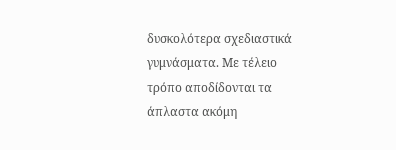δυσκολότερα σχεδιαστικά γυμνάσματα. Με τέλειο τρόπο αποδίδονται τα άπλαστα ακόμη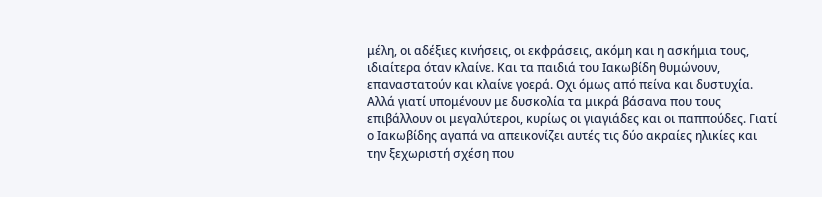μέλη, οι αδέξιες κινήσεις, οι εκφράσεις, ακόμη και η ασκήμια τους, ιδιαίτερα όταν κλαίνε. Και τα παιδιά του Ιακωβίδη θυμώνουν, επαναστατούν και κλαίνε γοερά. Οχι όμως από πείνα και δυστυχία. Αλλά γιατί υπομένουν με δυσκολία τα μικρά βάσανα που τους επιβάλλουν οι μεγαλύτεροι, κυρίως οι γιαγιάδες και οι παππούδες. Γιατί ο Ιακωβίδης αγαπά να απεικονίζει αυτές τις δύο ακραίες ηλικίες και την ξεχωριστή σχέση που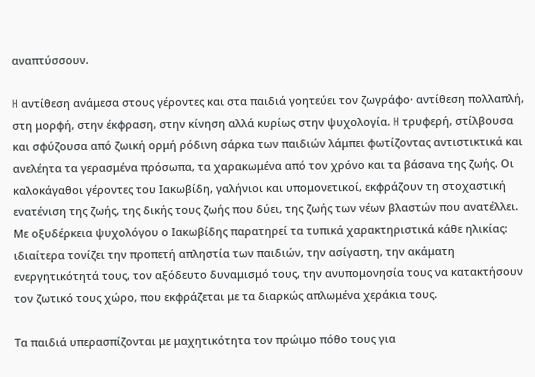αναπτύσσουν.

H αντίθεση ανάμεσα στους γέροντες και στα παιδιά γοητεύει τον ζωγράφο· αντίθεση πολλαπλή, στη μορφή, στην έκφραση, στην κίνηση αλλά κυρίως στην ψυχολογία. H τρυφερή, στίλβουσα και σφύζουσα από ζωική ορμή ρόδινη σάρκα των παιδιών λάμπει φωτίζοντας αντιστικτικά και ανελέητα τα γερασμένα πρόσωπα, τα χαρακωμένα από τον χρόνο και τα βάσανα της ζωής. Οι καλοκάγαθοι γέροντες του Ιακωβίδη, γαλήνιοι και υπομονετικοί, εκφράζουν τη στοχαστική ενατένιση της ζωής, της δικής τους ζωής που δύει, της ζωής των νέων βλαστών που ανατέλλει. Με οξυδέρκεια ψυχολόγου ο Ιακωβίδης παρατηρεί τα τυπικά χαρακτηριστικά κάθε ηλικίας: ιδιαίτερα τονίζει την προπετή απληστία των παιδιών, την ασίγαστη, την ακάματη ενεργητικότητά τους, τον αξόδευτο δυναμισμό τους, την ανυπομονησία τους να κατακτήσουν τον ζωτικό τους χώρο, που εκφράζεται με τα διαρκώς απλωμένα χεράκια τους.

Τα παιδιά υπερασπίζονται με μαχητικότητα τον πρώιμο πόθο τους για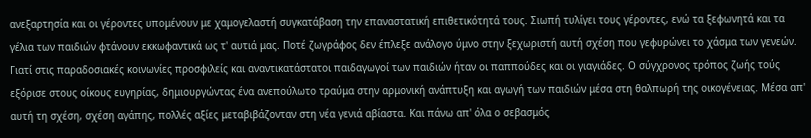ανεξαρτησία και οι γέροντες υπομένουν με χαμογελαστή συγκατάβαση την επαναστατική επιθετικότητά τους. Σιωπή τυλίγει τους γέροντες, ενώ τα ξεφωνητά και τα γέλια των παιδιών φτάνουν εκκωφαντικά ως τ' αυτιά μας. Ποτέ ζωγράφος δεν έπλεξε ανάλογο ύμνο στην ξεχωριστή αυτή σχέση που γεφυρώνει το χάσμα των γενεών. Γιατί στις παραδοσιακές κοινωνίες προσφιλείς και αναντικατάστατοι παιδαγωγοί των παιδιών ήταν οι παππούδες και οι γιαγιάδες. Ο σύγχρονος τρόπος ζωής τούς εξόρισε στους οίκους ευγηρίας, δημιουργώντας ένα ανεπούλωτο τραύμα στην αρμονική ανάπτυξη και αγωγή των παιδιών μέσα στη θαλπωρή της οικογένειας. Μέσα απ' αυτή τη σχέση, σχέση αγάπης, πολλές αξίες μεταβιβάζονταν στη νέα γενιά αβίαστα. Και πάνω απ' όλα ο σεβασμός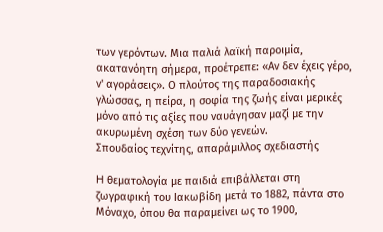των γερόντων. Μια παλιά λαϊκή παροιμία, ακατανόητη σήμερα, προέτρεπε: «Αν δεν έχεις γέρο, ν' αγοράσεις». Ο πλούτος της παραδοσιακής γλώσσας, η πείρα, η σοφία της ζωής είναι μερικές μόνο από τις αξίες που ναυάγησαν μαζί με την ακυρωμένη σχέση των δύο γενεών.
Σπουδαίος τεχνίτης, απαράμιλλος σχεδιαστής

H θεματολογία με παιδιά επιβάλλεται στη ζωγραφική του Ιακωβίδη μετά το 1882, πάντα στο Μόναχο, όπου θα παραμείνει ως το 1900,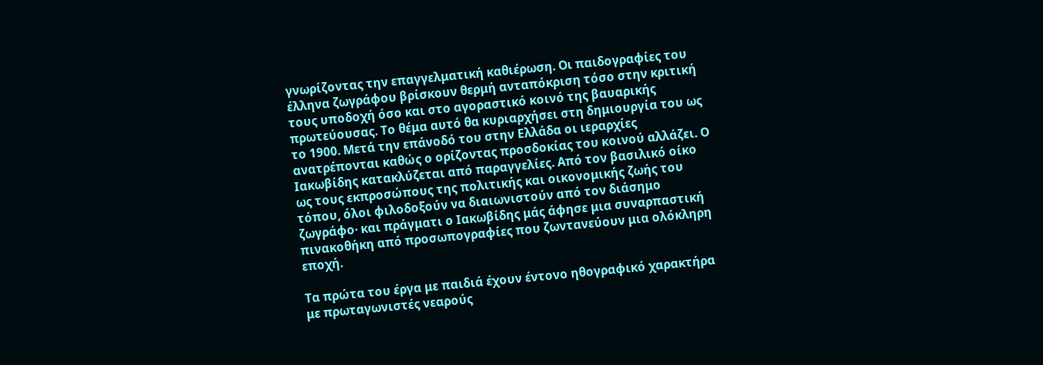γνωρίζοντας την επαγγελματική καθιέρωση. Οι παιδογραφίες του έλληνα ζωγράφου βρίσκουν θερμή ανταπόκριση τόσο στην κριτική τους υποδοχή όσο και στο αγοραστικό κοινό της βαυαρικής πρωτεύουσας. Το θέμα αυτό θα κυριαρχήσει στη δημιουργία του ως το 1900. Μετά την επάνοδό του στην Ελλάδα οι ιεραρχίες ανατρέπονται καθώς ο ορίζοντας προσδοκίας του κοινού αλλάζει. Ο Ιακωβίδης κατακλύζεται από παραγγελίες. Από τον βασιλικό οίκο ως τους εκπροσώπους της πολιτικής και οικονομικής ζωής του τόπου, όλοι φιλοδοξούν να διαιωνιστούν από τον διάσημο ζωγράφο· και πράγματι ο Ιακωβίδης μάς άφησε μια συναρπαστική πινακοθήκη από προσωπογραφίες που ζωντανεύουν μια ολόκληρη εποχή.

Τα πρώτα του έργα με παιδιά έχουν έντονο ηθογραφικό χαρακτήρα με πρωταγωνιστές νεαρούς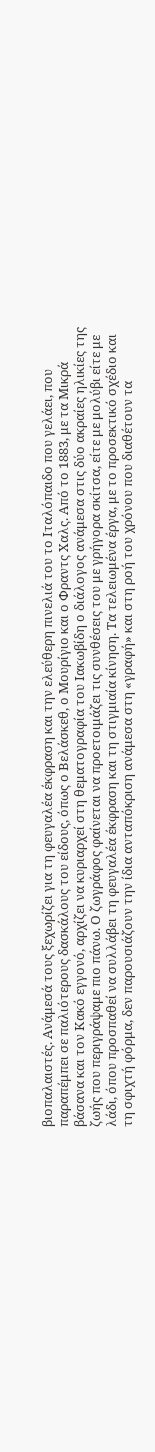βιοπαλαιστές. Ανάμεσά τους ξεχωρίζει για τη φευγαλέα έκφραση και την ελεύθερη πινελιά του το Ιταλόπαιδο που γελάει, που παραπέμπει σε παλιότερους δασκάλους του είδους, όπως ο Βελάσκεθ, ο Μουρίγιο και ο Φραντς Χαλς. Από το 1883, με τα Μικρά βάσανα και τον Κακό εγγονό, αρχίζει να κυριαρχεί στη θεματογραφία του Ιακωβίδη ο διάλογος ανάμεσα στις δύο ακραίες ηλικίες της ζωής που περιγράψαμε πιο πάνω. Ο ζωγράφος φαίνεται να προετοιμάζει τις συνθέσεις του με γρήγορα σκίτσα, είτε με μολύβι είτε με λάδι, όπου προσπαθεί να συλλάβει τη φευγαλέα έκφραση και τη στιγμιαία κίνηση. Τα τελειωμένα έργα, με το προσεκτικό σχέδιο και τη σφιχτή φόρμα, δεν παρουσιάζουν την ίδια ανταπόκριση ανάμεσα στη «γραφή» και στη ροή του χρόνου που διαθέτουν τα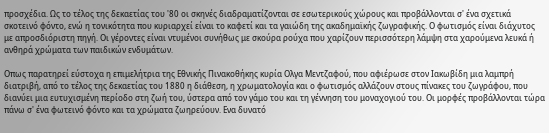προσχέδια. Ως το τέλος της δεκαετίας του '80 οι σκηνές διαδραματίζονται σε εσωτερικούς χώρους και προβάλλονται σ' ένα σχετικά σκοτεινό φόντο, ενώ η τονικότητα που κυριαρχεί είναι το καφετί και τα γαιώδη της ακαδημαϊκής ζωγραφικής. Ο φωτισμός είναι διάχυτος με απροσδιόριστη πηγή. Οι γέροντες είναι ντυμένοι συνήθως με σκούρα ρούχα που χαρίζουν περισσότερη λάμψη στα χαρούμενα λευκά ή ανθηρά χρώματα των παιδικών ενδυμάτων.

Οπως παρατηρεί εύστοχα η επιμελήτρια της Εθνικής Πινακοθήκης κυρία Ολγα Μεντζαφού, που αφιέρωσε στον Ιακωβίδη μια λαμπρή διατριβή, από το τέλος της δεκαετίας του 1880 η διάθεση, η χρωματολογία και ο φωτισμός αλλάζουν στους πίνακες του ζωγράφου, που διανύει μια ευτυχισμένη περίοδο στη ζωή του, ύστερα από τον γάμο του και τη γέννηση του μοναχογιού του. Οι μορφές προβάλλονται τώρα πάνω σ' ένα φωτεινό φόντο και τα χρώματα ζωηρεύουν. Ενα δυνατό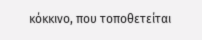κόκκινο, που τοποθετείται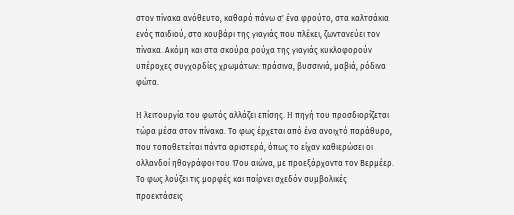στον πίνακα ανόθευτο, καθαρό πάνω σ' ένα φρούτο, στα καλτσάκια ενός παιδιού, στο κουβάρι της γιαγιάς που πλέκει, ζωντανεύει τον πίνακα. Ακόμη και στα σκούρα ρούχα της γιαγιάς κυκλοφορούν υπέροχες συγχορδίες χρωμάτων: πράσινα, βυσσινιά, μαβιά, ρόδινα φώτα.

H λειτουργία του φωτός αλλάζει επίσης. H πηγή του προσδιορίζεται τώρα μέσα στον πίνακα. Το φως έρχεται από ένα ανοιχτό παράθυρο, που τοποθετείται πάντα αριστερά, όπως το είχαν καθιερώσει οι ολλανδοί ηθογράφοι του 17ου αιώνα, με προεξάρχοντα τον Βερμέερ. Το φως λούζει τις μορφές και παίρνει σχεδόν συμβολικές προεκτάσεις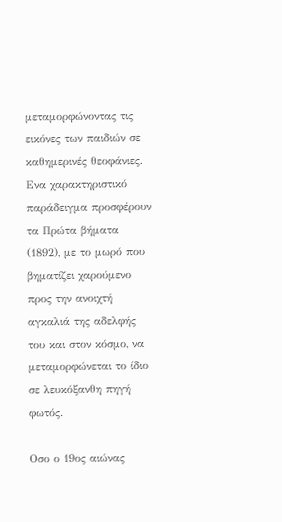μεταμορφώνοντας τις εικόνες των παιδιών σε καθημερινές θεοφάνιες. Ενα χαρακτηριστικό παράδειγμα προσφέρουν τα Πρώτα βήματα (1892), με το μωρό που βηματίζει χαρούμενο προς την ανοιχτή αγκαλιά της αδελφής του και στον κόσμο, να μεταμορφώνεται το ίδιο σε λευκόξανθη πηγή φωτός.

Οσο ο 19ος αιώνας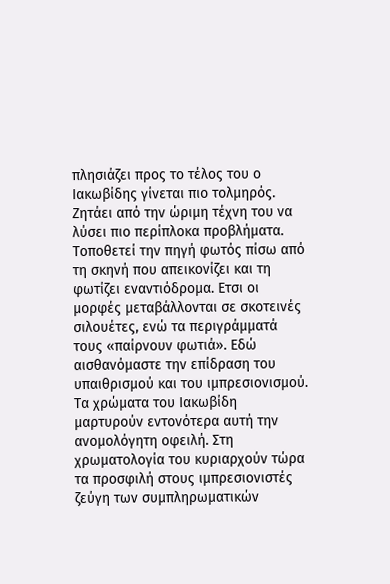πλησιάζει προς το τέλος του ο Ιακωβίδης γίνεται πιο τολμηρός. Ζητάει από την ώριμη τέχνη του να λύσει πιο περίπλοκα προβλήματα. Τοποθετεί την πηγή φωτός πίσω από τη σκηνή που απεικονίζει και τη φωτίζει εναντιόδρομα. Ετσι οι μορφές μεταβάλλονται σε σκοτεινές σιλουέτες, ενώ τα περιγράμματά τους «παίρνουν φωτιά». Εδώ αισθανόμαστε την επίδραση του υπαιθρισμού και του ιμπρεσιονισμού. Τα χρώματα του Ιακωβίδη μαρτυρούν εντονότερα αυτή την ανομολόγητη οφειλή. Στη χρωματολογία του κυριαρχούν τώρα τα προσφιλή στους ιμπρεσιονιστές ζεύγη των συμπληρωματικών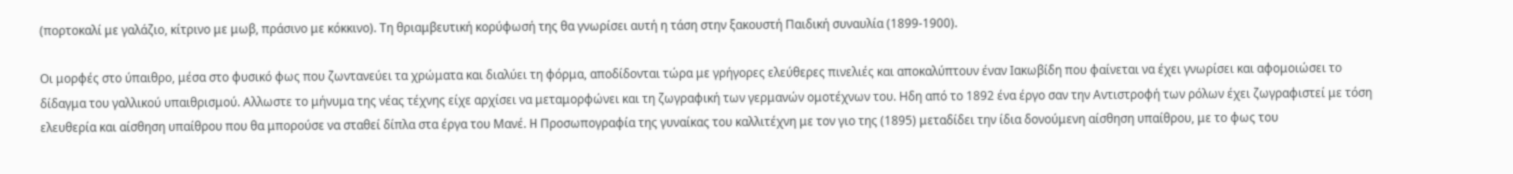(πορτοκαλί με γαλάζιο, κίτρινο με μωβ, πράσινο με κόκκινο). Τη θριαμβευτική κορύφωσή της θα γνωρίσει αυτή η τάση στην ξακουστή Παιδική συναυλία (1899-1900).

Οι μορφές στο ύπαιθρο, μέσα στο φυσικό φως που ζωντανεύει τα χρώματα και διαλύει τη φόρμα, αποδίδονται τώρα με γρήγορες ελεύθερες πινελιές και αποκαλύπτουν έναν Ιακωβίδη που φαίνεται να έχει γνωρίσει και αφομοιώσει το δίδαγμα του γαλλικού υπαιθρισμού. Αλλωστε το μήνυμα της νέας τέχνης είχε αρχίσει να μεταμορφώνει και τη ζωγραφική των γερμανών ομοτέχνων του. Ηδη από το 1892 ένα έργο σαν την Αντιστροφή των ρόλων έχει ζωγραφιστεί με τόση ελευθερία και αίσθηση υπαίθρου που θα μπορούσε να σταθεί δίπλα στα έργα του Μανέ. H Προσωπογραφία της γυναίκας του καλλιτέχνη με τον γιο της (1895) μεταδίδει την ίδια δονούμενη αίσθηση υπαίθρου, με το φως του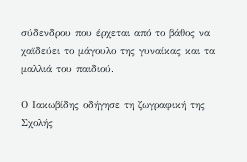σύδενδρου που έρχεται από το βάθος να χαϊδεύει το μάγουλο της γυναίκας και τα μαλλιά του παιδιού.

Ο Ιακωβίδης οδήγησε τη ζωγραφική της Σχολής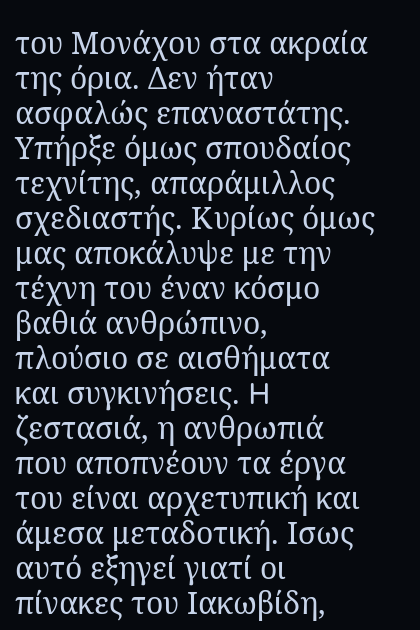του Μονάχου στα ακραία της όρια. Δεν ήταν ασφαλώς επαναστάτης. Υπήρξε όμως σπουδαίος τεχνίτης, απαράμιλλος σχεδιαστής. Κυρίως όμως μας αποκάλυψε με την τέχνη του έναν κόσμο βαθιά ανθρώπινο, πλούσιο σε αισθήματα και συγκινήσεις. H ζεστασιά, η ανθρωπιά που αποπνέουν τα έργα του είναι αρχετυπική και άμεσα μεταδοτική. Ισως αυτό εξηγεί γιατί οι πίνακες του Ιακωβίδη,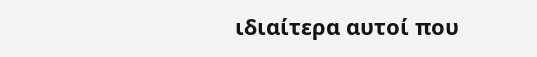ιδιαίτερα αυτοί που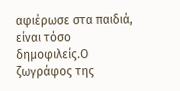αφιέρωσε στα παιδιά, είναι τόσο δημοφιλείς.Ο ζωγράφος της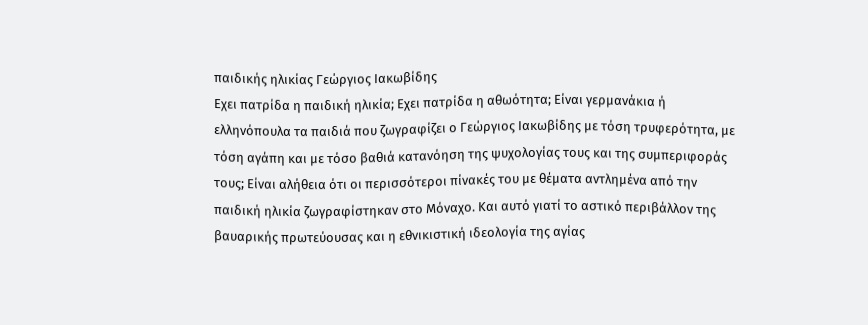παιδικής ηλικίας Γεώργιος Ιακωβίδης
Εχει πατρίδα η παιδική ηλικία; Εχει πατρίδα η αθωότητα; Είναι γερμανάκια ή ελληνόπουλα τα παιδιά που ζωγραφίζει ο Γεώργιος Ιακωβίδης με τόση τρυφερότητα, με τόση αγάπη και με τόσο βαθιά κατανόηση της ψυχολογίας τους και της συμπεριφοράς τους; Είναι αλήθεια ότι οι περισσότεροι πίνακές του με θέματα αντλημένα από την παιδική ηλικία ζωγραφίστηκαν στο Μόναχο. Και αυτό γιατί το αστικό περιβάλλον της βαυαρικής πρωτεύουσας και η εθνικιστική ιδεολογία της αγίας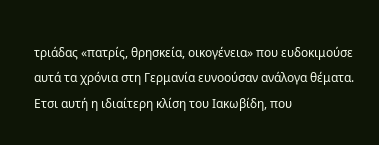τριάδας «πατρίς, θρησκεία, οικογένεια» που ευδοκιμούσε αυτά τα χρόνια στη Γερμανία ευνοούσαν ανάλογα θέματα. Ετσι αυτή η ιδιαίτερη κλίση του Ιακωβίδη, που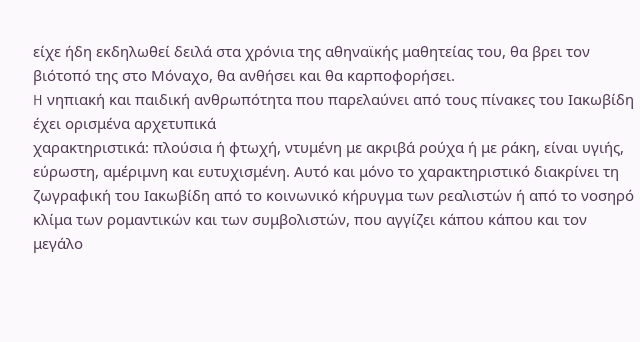είχε ήδη εκδηλωθεί δειλά στα χρόνια της αθηναϊκής μαθητείας του, θα βρει τον βιότοπό της στο Μόναχο, θα ανθήσει και θα καρποφορήσει.
H νηπιακή και παιδική ανθρωπότητα που παρελαύνει από τους πίνακες του Ιακωβίδη έχει ορισμένα αρχετυπικά
χαρακτηριστικά: πλούσια ή φτωχή, ντυμένη με ακριβά ρούχα ή με ράκη, είναι υγιής, εύρωστη, αμέριμνη και ευτυχισμένη. Αυτό και μόνο το χαρακτηριστικό διακρίνει τη ζωγραφική του Ιακωβίδη από το κοινωνικό κήρυγμα των ρεαλιστών ή από το νοσηρό κλίμα των ρομαντικών και των συμβολιστών, που αγγίζει κάπου κάπου και τον μεγάλο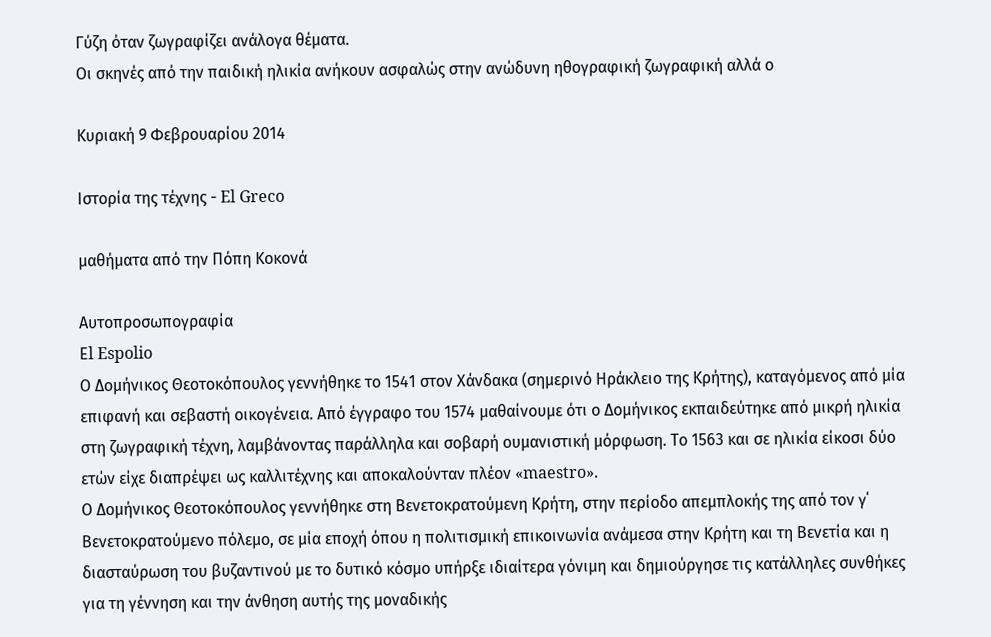Γύζη όταν ζωγραφίζει ανάλογα θέματα.
Οι σκηνές από την παιδική ηλικία ανήκουν ασφαλώς στην ανώδυνη ηθογραφική ζωγραφική αλλά ο

Κυριακή 9 Φεβρουαρίου 2014

Ιστορία της τέχνης - El Greco

μαθήματα από την Πόπη Κοκονά

Αυτοπροσωπογραφία
Εl Espolio
Ο Δομήνικος Θεοτοκόπουλος γεννήθηκε το 1541 στον Χάνδακα (σημερινό Ηράκλειο της Κρήτης), καταγόμενος από μία επιφανή και σεβαστή οικογένεια. Από έγγραφο του 1574 μαθαίνουμε ότι ο Δομήνικος εκπαιδεύτηκε από μικρή ηλικία στη ζωγραφική τέχνη, λαμβάνοντας παράλληλα και σοβαρή ουμανιστική μόρφωση. Το 1563 και σε ηλικία είκοσι δύο ετών είχε διαπρέψει ως καλλιτέχνης και αποκαλούνταν πλέον «maestro».
Ο Δομήνικος Θεοτοκόπουλος γεννήθηκε στη Βενετοκρατούμενη Κρήτη, στην περίοδο απεμπλοκής της από τον γ΄ Βενετοκρατούμενο πόλεμο, σε μία εποχή όπου η πολιτισμική επικοινωνία ανάμεσα στην Κρήτη και τη Βενετία και η διασταύρωση του βυζαντινού με το δυτικό κόσμο υπήρξε ιδιαίτερα γόνιμη και δημιούργησε τις κατάλληλες συνθήκες για τη γέννηση και την άνθηση αυτής της μοναδικής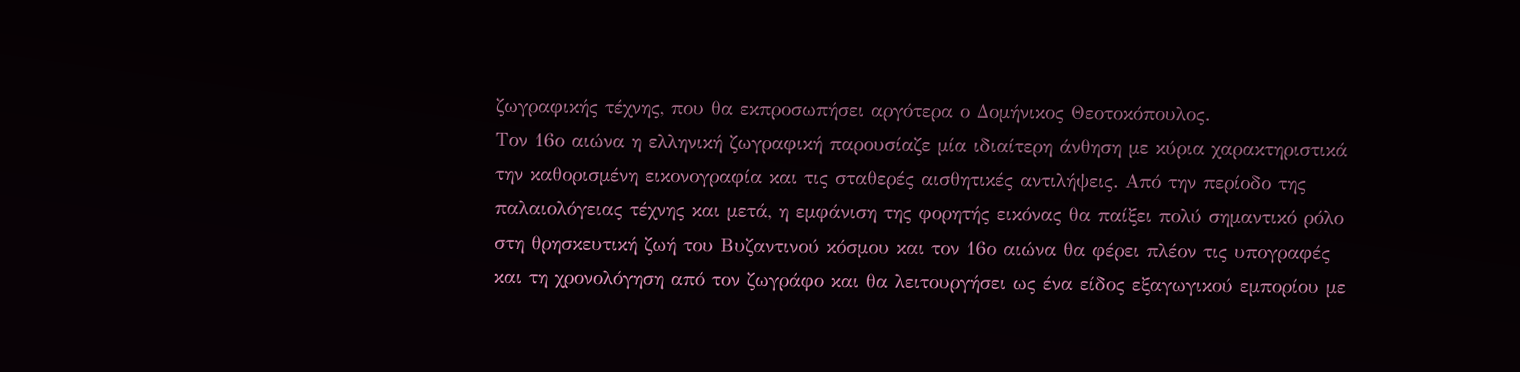ζωγραφικής τέχνης, που θα εκπροσωπήσει αργότερα ο Δομήνικος Θεοτοκόπουλος.
Τον 16ο αιώνα η ελληνική ζωγραφική παρουσίαζε μία ιδιαίτερη άνθηση με κύρια χαρακτηριστικά την καθορισμένη εικονογραφία και τις σταθερές αισθητικές αντιλήψεις. Από την περίοδο της παλαιολόγειας τέχνης και μετά, η εμφάνιση της φορητής εικόνας θα παίξει πολύ σημαντικό ρόλο στη θρησκευτική ζωή του Βυζαντινού κόσμου και τον 16ο αιώνα θα φέρει πλέον τις υπογραφές και τη χρονολόγηση από τον ζωγράφο και θα λειτουργήσει ως ένα είδος εξαγωγικού εμπορίου με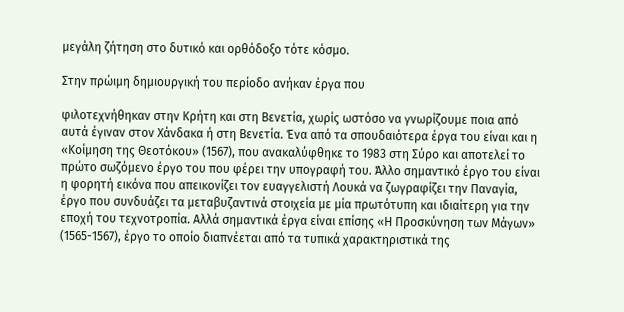μεγάλη ζήτηση στο δυτικό και ορθόδοξο τότε κόσμο.

Στην πρώιμη δημιουργική του περίοδο ανήκαν έργα που

φιλοτεχνήθηκαν στην Κρήτη και στη Βενετία, χωρίς ωστόσο να γνωρίζουμε ποια από αυτά έγιναν στον Χάνδακα ή στη Βενετία. Ένα από τα σπουδαιότερα έργα του είναι και η «Κοίμηση της Θεοτόκου» (1567), που ανακαλύφθηκε το 1983 στη Σύρο και αποτελεί το πρώτο σωζόμενο έργο του που φέρει την υπογραφή του. Άλλο σημαντικό έργο του είναι η φορητή εικόνα που απεικονίζει τον ευαγγελιστή Λουκά να ζωγραφίζει την Παναγία, έργο που συνδυάζει τα μεταβυζαντινά στοιχεία με μία πρωτότυπη και ιδιαίτερη για την εποχή του τεχνοτροπία. Αλλά σημαντικά έργα είναι επίσης «Η Προσκύνηση των Μάγων» (1565-1567), έργο το οποίο διαπνέεται από τα τυπικά χαρακτηριστικά της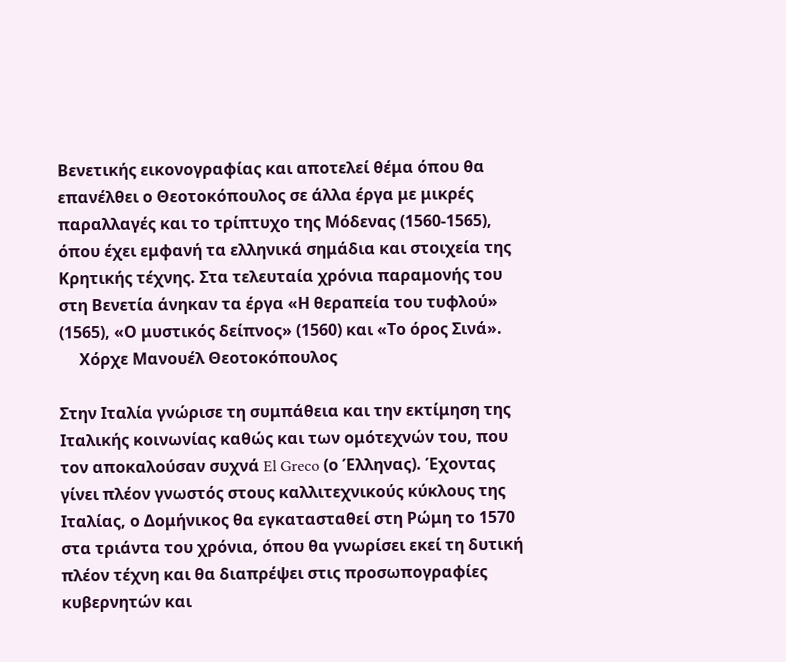Βενετικής εικονογραφίας και αποτελεί θέμα όπου θα επανέλθει ο Θεοτοκόπουλος σε άλλα έργα με μικρές παραλλαγές και το τρίπτυχο της Μόδενας (1560-1565), όπου έχει εμφανή τα ελληνικά σημάδια και στοιχεία της Κρητικής τέχνης. Στα τελευταία χρόνια παραμονής του στη Βενετία άνηκαν τα έργα «Η θεραπεία του τυφλού» (1565), «Ο μυστικός δείπνος» (1560) και «Το όρος Σινά».
     Χόρχε Μανουέλ Θεοτοκόπουλος

Στην Ιταλία γνώρισε τη συμπάθεια και την εκτίμηση της Ιταλικής κοινωνίας καθώς και των ομότεχνών του, που τον αποκαλούσαν συχνά El Greco (ο Έλληνας). Έχοντας γίνει πλέον γνωστός στους καλλιτεχνικούς κύκλους της Ιταλίας, ο Δομήνικος θα εγκατασταθεί στη Ρώμη το 1570 στα τριάντα του χρόνια, όπου θα γνωρίσει εκεί τη δυτική πλέον τέχνη και θα διαπρέψει στις προσωπογραφίες κυβερνητών και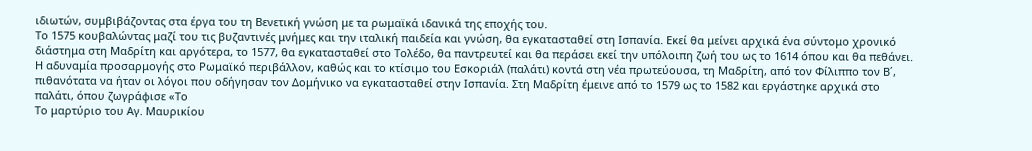ιδιωτών, συμβιβάζοντας στα έργα του τη Βενετική γνώση με τα ρωμαϊκά ιδανικά της εποχής του.
Το 1575 κουβαλώντας μαζί του τις βυζαντινές μνήμες και την ιταλική παιδεία και γνώση, θα εγκατασταθεί στη Ισπανία. Εκεί θα μείνει αρχικά ένα σύντομο χρονικό διάστημα στη Μαδρίτη και αργότερα, το 1577, θα εγκατασταθεί στο Τολέδο, θα παντρευτεί και θα περάσει εκεί την υπόλοιπη ζωή του ως το 1614 όπου και θα πεθάνει. Η αδυναμία προσαρμογής στο Ρωμαϊκό περιβάλλον, καθώς και το κτίσιμο του Εσκοριάλ (παλάτι) κοντά στη νέα πρωτεύουσα, τη Μαδρίτη, από τον Φίλιππο τον Β΄, πιθανότατα να ήταν οι λόγοι που οδήγησαν τον Δομήνικο να εγκατασταθεί στην Ισπανία. Στη Μαδρίτη έμεινε από το 1579 ως το 1582 και εργάστηκε αρχικά στο παλάτι, όπου ζωγράφισε «Το
Το μαρτύριο του Αγ. Μαυρικίου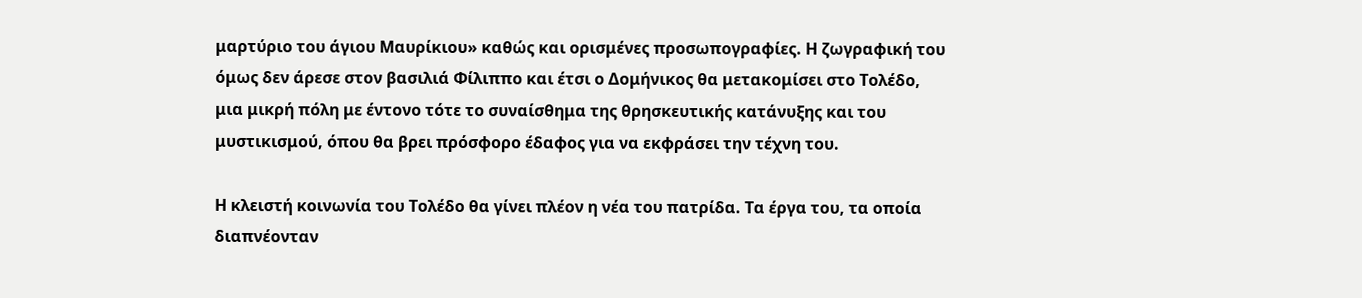μαρτύριο του άγιου Μαυρίκιου» καθώς και ορισμένες προσωπογραφίες. Η ζωγραφική του όμως δεν άρεσε στον βασιλιά Φίλιππο και έτσι ο Δομήνικος θα μετακομίσει στο Τολέδο, μια μικρή πόλη με έντονο τότε το συναίσθημα της θρησκευτικής κατάνυξης και του μυστικισμού, όπου θα βρει πρόσφορο έδαφος για να εκφράσει την τέχνη του.

Η κλειστή κοινωνία του Τολέδο θα γίνει πλέον η νέα του πατρίδα. Τα έργα του, τα οποία διαπνέονταν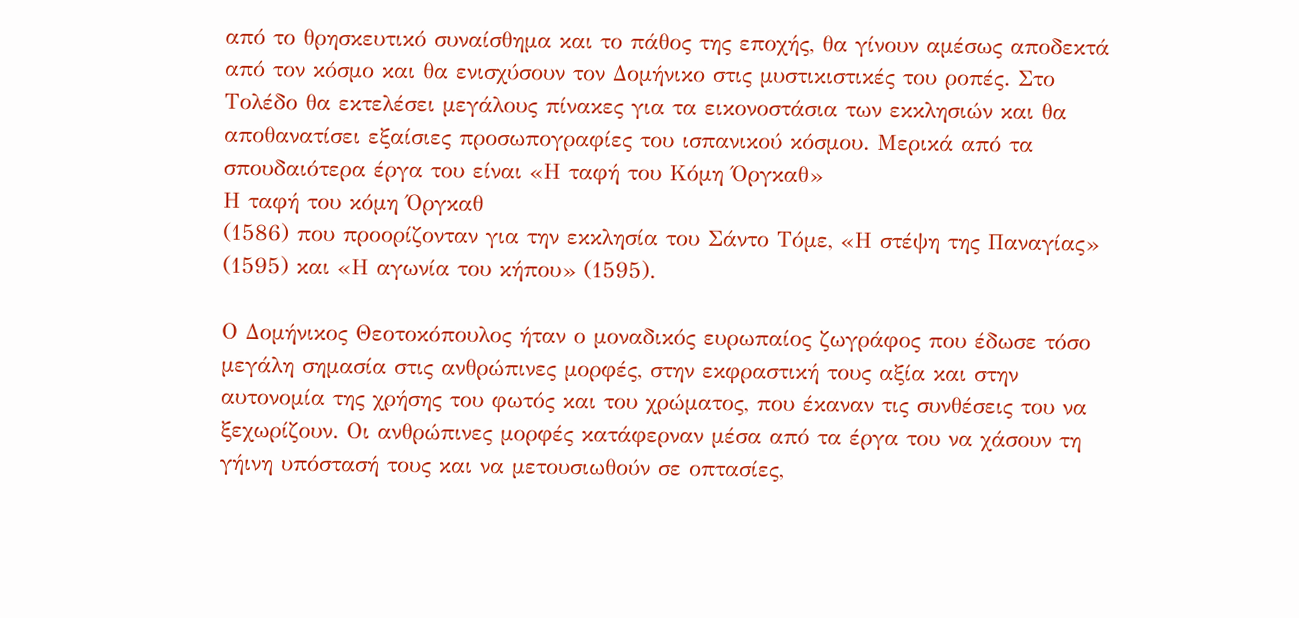από το θρησκευτικό συναίσθημα και το πάθος της εποχής, θα γίνουν αμέσως αποδεκτά από τον κόσμο και θα ενισχύσουν τον Δομήνικο στις μυστικιστικές του ροπές. Στο Τολέδο θα εκτελέσει μεγάλους πίνακες για τα εικονοστάσια των εκκλησιών και θα αποθανατίσει εξαίσιες προσωπογραφίες του ισπανικού κόσμου. Μερικά από τα σπουδαιότερα έργα του είναι «Η ταφή του Κόμη Όργκαθ»
Η ταφή του κόμη Όργκαθ
(1586) που προορίζονταν για την εκκλησία του Σάντο Τόμε, «Η στέψη της Παναγίας» (1595) και «Η αγωνία του κήπου» (1595).

Ο Δομήνικος Θεοτοκόπουλος ήταν ο μοναδικός ευρωπαίος ζωγράφος που έδωσε τόσο μεγάλη σημασία στις ανθρώπινες μορφές, στην εκφραστική τους αξία και στην αυτονομία της χρήσης του φωτός και του χρώματος, που έκαναν τις συνθέσεις του να ξεχωρίζουν. Οι ανθρώπινες μορφές κατάφερναν μέσα από τα έργα του να χάσουν τη γήινη υπόστασή τους και να μετουσιωθούν σε οπτασίες,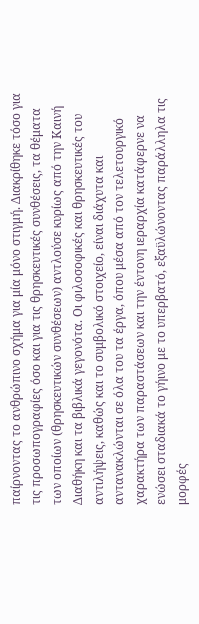παίρνοντας το ανθρώπινο σχήμα για μία μόνο στιγμή. Διακρίθηκε τόσο για τις προσωπογραφίες όσο και για τις θρησκευτικές συνθέσεις, τα θέματα των οποίων (θρησκευτικών συνθέσεων) αντλούσε κυρίως από την Καινή Διαθήκη και τα βιβλικά γεγονότα. Οι φιλοσοφικές και θρησκευτικές του αντιλήψεις, καθώς και το συμβολικό στοιχείο, είναι διάχυτα και αντανακλώνται σε όλα του τα έργα, όπου μέσα από τον τελετουργικό χαρακτήρα των παραστάσεων και την έντονη ιεραρχία κατάφερνε να ενώσει σταδιακά το γήινο με το υπερβατό, εξαϋλώνοντας παράλληλα τις μορφές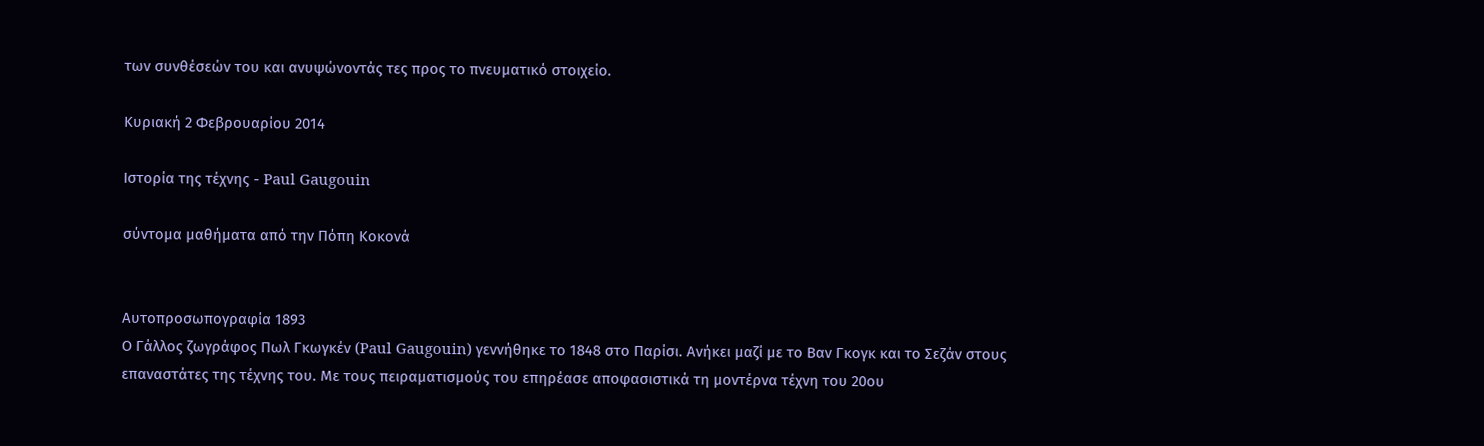των συνθέσεών του και ανυψώνοντάς τες προς το πνευματικό στοιχείο.

Κυριακή 2 Φεβρουαρίου 2014

Ιστορία της τέχνης - Paul Gaugouin

σύντομα μαθήματα από την Πόπη Κοκονά


Αυτοπροσωπογραφία 1893
Ο Γάλλος ζωγράφος Πωλ Γκωγκέν (Paul Gaugouin) γεννήθηκε το 1848 στο Παρίσι. Aνήκει μαζί με το Βαν Γκογκ και το Σεζάν στους επαναστάτες της τέχνης του. Με τους πειραματισμούς του επηρέασε αποφασιστικά τη μοντέρνα τέχνη του 20ου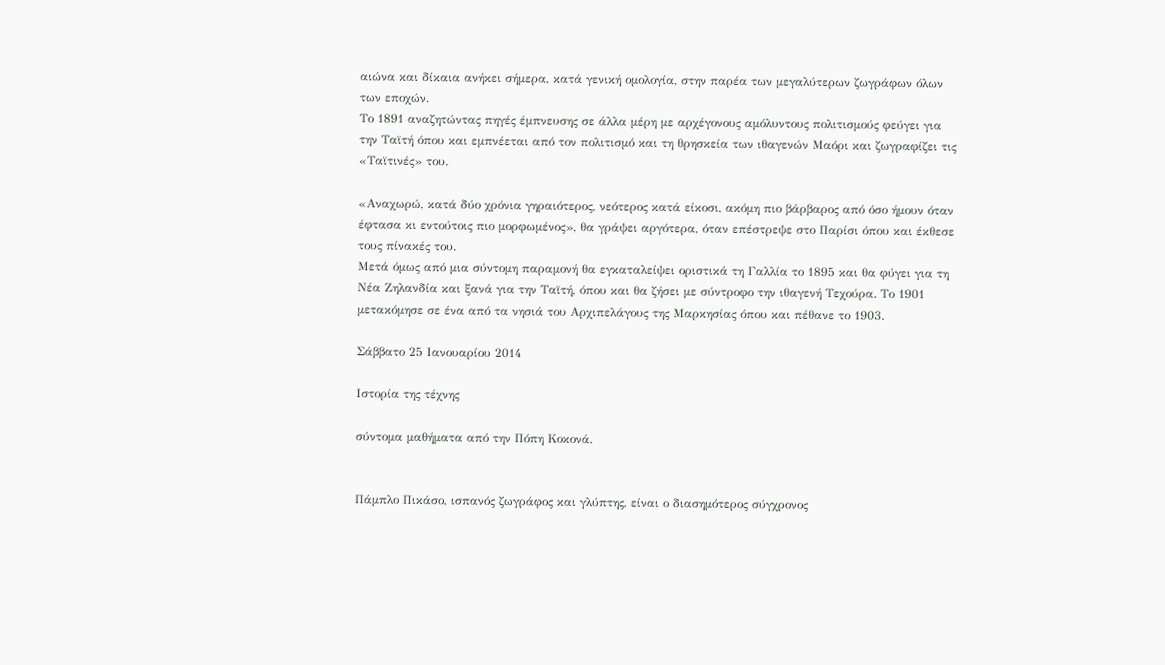αιώνα και δίκαια ανήκει σήμερα, κατά γενική ομολογία, στην παρέα των μεγαλύτερων ζωγράφων όλων των εποχών.
Το 1891 αναζητώντας πηγές έμπνευσης σε άλλα μέρη με αρχέγονους αμόλυντους πολιτισμούς φεύγει για την Ταϊτή όπου και εμπνέεται από τον πολιτισμό και τη θρησκεία των ιθαγενών Μαόρι και ζωγραφίζει τις «Ταϊτινές» του.

«Αναχωρώ, κατά δύο χρόνια γηραιότερος, νεότερος κατά είκοσι, ακόμη πιο βάρβαρος από όσο ήμουν όταν έφτασα κι εντούτοις πιο μορφωμένος», θα γράψει αργότερα, όταν επέστρεψε στο Παρίσι όπου και έκθεσε τους πίνακές του.
Μετά όμως από μια σύντομη παραμονή θα εγκαταλείψει οριστικά τη Γαλλία το 1895 και θα φύγει για τη Νέα Ζηλανδία και ξανά για την Ταϊτή, όπου και θα ζήσει με σύντροφο την ιθαγενή Τεχούρα. Το 1901 μετακόμησε σε ένα από τα νησιά του Αρχιπελάγους της Μαρκησίας όπου και πέθανε το 1903.

Σάββατο 25 Ιανουαρίου 2014

Ιστορία της τέχνης

σύντομα μαθήματα από την Πόπη Κοκονά.


Πάμπλο Πικάσο, ισπανός ζωγράφος και γλύπτης, είναι ο διασημότερος σύγχρονος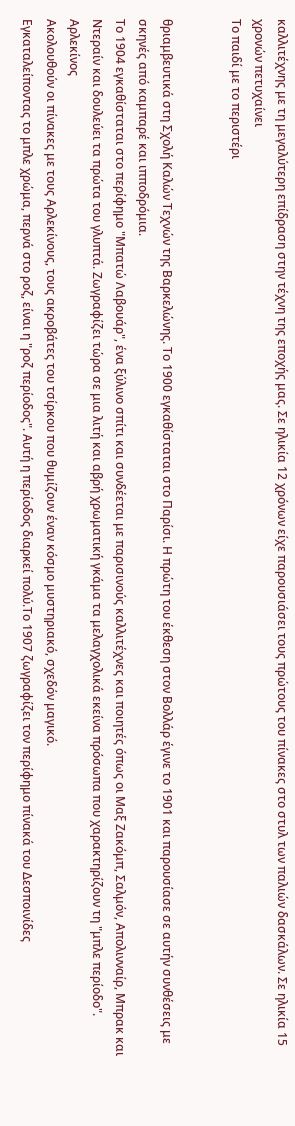καλλιτέχνης με τη μεγαλύτερη επίδραση στην τέχνη της εποχής μας. Σε ηλικία 12 χρόνων είχε παρουσιάσει τους πρώτους του πίνακες στο στυλ των παλιών δασκάλων. Σε ηλικία 15 χρονών πετυχαίνει
Το παιδί με το περιστέρι


θριαμβευτικά στη Σχολή Καλών Τεχνών της Βαρκελώνης. Το 1900 εγκαθίσταται στο Παρίσι. Η πρώτη του έκθεση στον Βολλάρ έγινε το 1901 και παρουσίασε σε αυτήν συνθέσεις με σκηνές από καμπαρέ και ιπποδρόμια.
Το 1904 εγκαθίσταται στο περίφημο "Μπατώ Λαβουάρ", ένα ξύλινο σπίτι και συνδέεται με παρισινούς καλλιτέχνες και ποιητές όπως οι Μαξ Ζακόμπ, Σαλμόν, Απολινναίρ, Μπρακ και Ντεραίν και δουλεύει τα πρώτα του γλυπτά. Ζωγραφίζει τώρα σε μια λιτή και αβρή χρωματική γκάμα τα μελαγχολικά εκείνα πρόσωπα που χαρακτηρίζουν τη "μπλε περίοδο".
Αρλεκίνος
Ακολουθούν οι πίνακες με τους Αρλεκίνους, τους ακροβάτες του τσίρκου που θυμίζουν έναν κόσμο μυστηριακό, σχεδόν μαγικό.
Εγκαταλείποντας το μπλε χρώμα, περνά στο ροζ, είναι η "ροζ περίοδος". Αυτή η περίοδος διαρκεί πολύ.Το 1907 ζωγραφίζει τον περίφημο πίνακά του Δεσποινίδες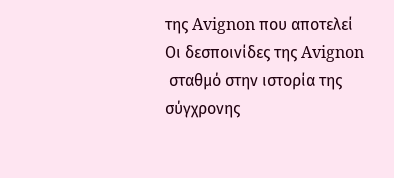της Avignon που αποτελεί
Οι δεσποινίδες της Avignon
 σταθμό στην ιστορία της σύγχρονης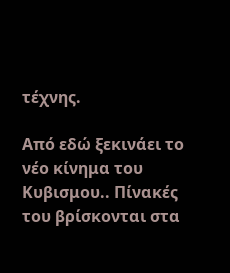τέχνης.

Από εδώ ξεκινάει το νέο κίνημα του Κυβισμου.. Πίνακές του βρίσκονται στα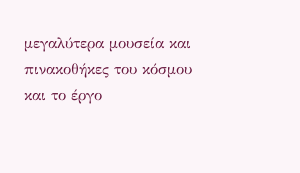μεγαλύτερα μουσεία και πινακοθήκες του κόσμου και το έργο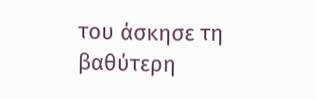του άσκησε τη βαθύτερη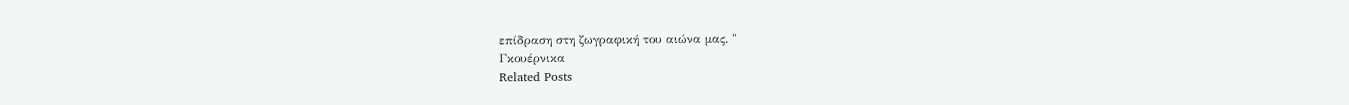επίδραση στη ζωγραφική του αιώνα μας. "
Γκουέρνικα
Related Posts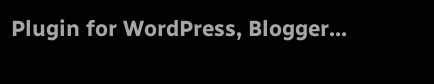Plugin for WordPress, Blogger...